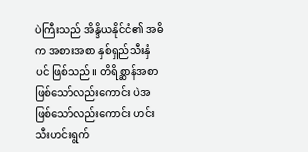ပဲကြီးသည် အိန္ဒိယနိုင်ငံ၏ အဓိက အစားအစာ နှစ်ရှည်သီးနှံပင် ဖြစ်သည်။ တိရိစ္ဆာန်အစာဖြစ်သော်လည်းကောင်း ပဲအဖြစ်သော်လည်းကောင်း ဟင်းသီးဟင်းရွက်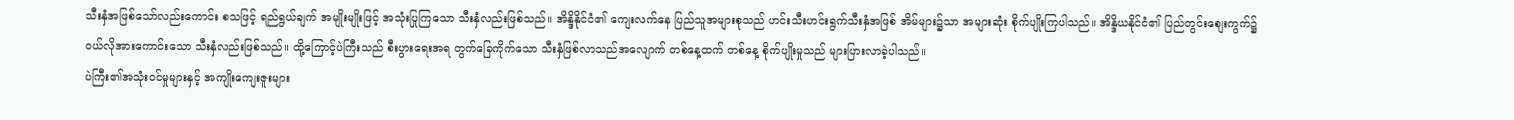သီးနှံအဖြစ်သော်လည်းကောင်း စသဖြင့် ရည်ရွယ်ချက် အမျိုးမျိုးဖြင့် အသုံးပြုကြသော သီးနှံလည်းဖြစ်သည်။ အိန္ဒိနိုင်ငံ၏ ကျေးလက်နေ ပြည်သူအများစုသည် ဟင်းသီးဟင်းရွက်သီးနှံအဖြစ် အိမ်များ၌သာ အများဆုံး စိုက်ပျိုးကြပါသည်။ အိန္ဒိယနိုင်ငံ၏ ပြည်တွင်းစျေးကွက်၌ ဝယ်လိုအားကောင်းသော သီးနှံလည်းဖြစ်သည်။ ထို့ကြောင့်ပဲကြီးသည် စီးပွားရေးအရ တွက်ခြေကိုက်သော သီးနှံဖြစ်လာသည်အလျောက် တစ်နေ့ထက် တစ်နေ့ စိုက်ပျိုးမှုသည် များပြားလာခဲ့ပါသည်။
ပဲကြီး၏အသုံးဝင်မှုများနှင့် အကျိုးကျေးဇူးများ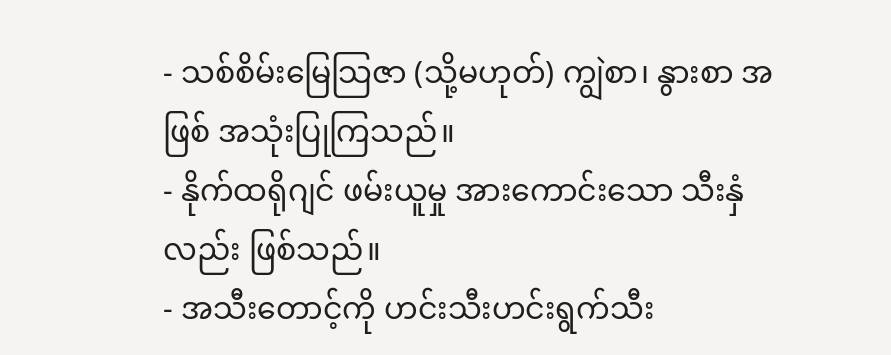- သစ်စိမ်းမြေသြဇာ (သို့မဟုတ်) ကျွဲစာ၊ နွားစာ အဖြစ် အသုံးပြုကြသည်။
- နိုက်ထရိုဂျင် ဖမ်းယူမှု အားကောင်းသော သီးနှံလည်း ဖြစ်သည်။
- အသီးတောင့်ကို ဟင်းသီးဟင်းရွက်သီး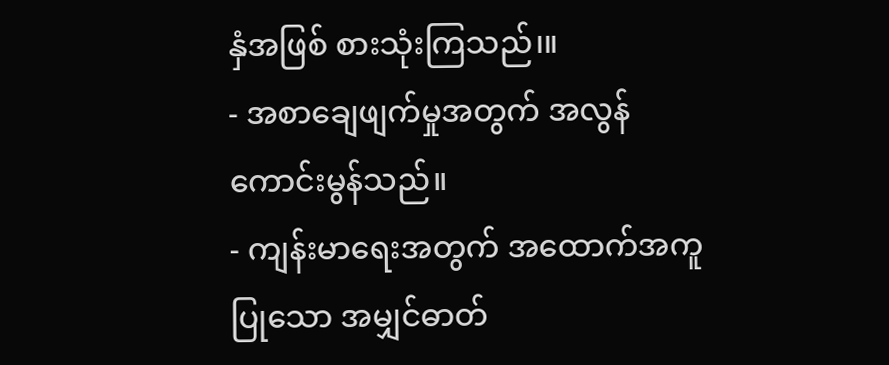နှံအဖြစ် စားသုံးကြသည်၊။
- အစာချေဖျက်မှုအတွက် အလွန်ကောင်းမွန်သည်။
- ကျန်းမာရေးအတွက် အထောက်အကူပြုသော အမျှင်ဓာတ်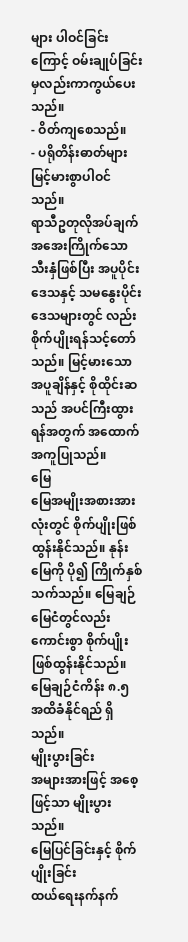များ ပါဝင်ခြင်းကြောင့် ဝမ်းချုပ်ခြင်းမှလည်းကာကွယ်ပေးသည်။
- ဝိတ်ကျစေသည်။
- ပရိုတိန်းဓာတ်များ မြင့်မားစွာပါဝင်သည်။
ရာသီဥတုလိုအပ်ချက်
အအေးကြိုက်သော သီးနှံဖြစ်ပြီး အပူပိုင်းဒေသနှင့် သမနွေးပိုင်းဒေသများတွင် လည်း စိုက်ပျိုးရန်သင့်တော်သည်။ မြင့်မားသော အပူချိန်နှင့် စိုထိုင်းဆသည် အပင်ကြီးထွားရန်အတွက် အထောက်အကူပြုသည်။
မြေ
မြေအမျိုးအစားအားလုံးတွင် စိုက်ပျိုးဖြစ်ထွန်းနိုင်သည်။ နုန်းမြေကို ပို၍ ကြိုက်နှစ်သက်သည်။ မြေချဉ်မြေငံတွင်လည်း ကောင်းစွာ စိုက်ပျိုးဖြစ်ထွန်းနိုင်သည်။ မြေချဉ်ငံကိန်း ၈.၅ အထိခံနိုင်ရည် ရှိသည်။
မျိုးပွားခြင်း
အများအားဖြင့် အစေ့ဖြင့်သာ မျိုးပွားသည်။
မြေပြင်ခြင်းနှင့် စိုက်ပျိုးခြင်း
ထယ်ရေးနက်နက်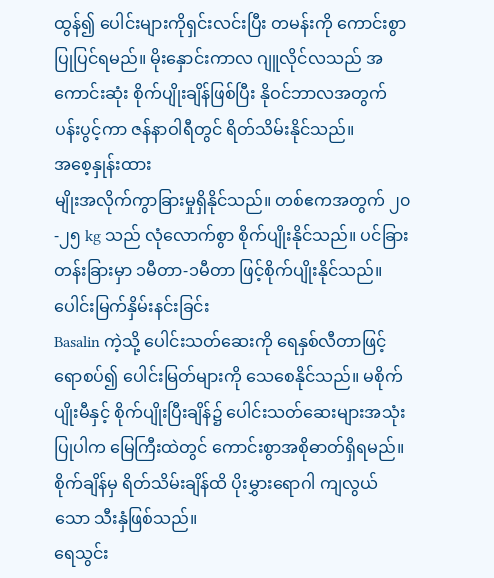ထွန်၍ ပေါင်းများကိုရှင်းလင်းပြီး တမန်းကို ကောင်းစွာ ပြုပြင်ရမည်။ မိုးနှောင်းကာလ ဂျူလိုင်လသည် အကောင်းဆုံး စိုက်ပျိုးချိန်ဖြစ်ပြီး နိုဝင်ဘာလအတွက် ပန်းပွင့်ကာ ဇန်နာဝါရီတွင် ရိတ်သိမ်းနိုင်သည်။
အစေ့နှုန်းထား
မျိုးအလိုက်ကွာခြားမှုရှိနိုင်သည်။ တစ်ဧကအတွက် ၂၀-၂၅ kg သည် လုံလောက်စွာ စိုက်ပျိုးနိုင်သည်။ ပင်ခြားတန်းခြားမှာ ၁မီတာ-၁မီတာ ဖြင့်စိုက်ပျိုးနိုင်သည်။
ပေါင်းမြက်နှိမ်းနင်းခြင်း
Basalin ကဲ့သို့ ပေါင်းသတ်ဆေးကို ရေနှစ်လီတာဖြင့် ရောစပ်၍ ပေါင်းမြတ်များကို သေစေနိုင်သည်။ မစိုက်ပျိုးမီနှင့် စိုက်ပျိုးပြီးချိန်၌ ပေါင်းသတ်ဆေးများအသုံးပြုပါက မြေကြီးထဲတွင် ကောင်းစွာအစိုဓာတ်ရှိရမည်။ စိုက်ချိန်မှ ရိတ်သိမ်းချိန်ထိ ပိုးမွှားရောဂါ ကျလွယ်သော သီးနှံဖြစ်သည်။
ရေသွင်း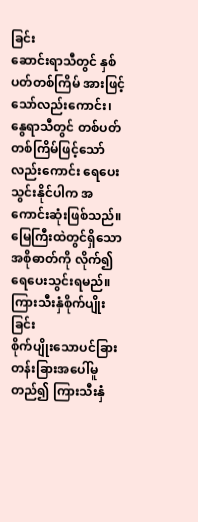ခြင်း
ဆောင်းရာသီတွင် နှစ်ပတ်တစ်ကြိမ် အားဖြင့်သော်လည်းကောင်း၊ နွေရာသီတွင် တစ်ပတ်တစ်ကြိမ်ဖြင့်သော်လည်းကောင်း ရေပေးသွင်းနိုင်ပါက အကောင်းဆုံးဖြစ်သည်။ မြေကြီးထဲတွင်ရှိသော အစိုဓာတ်ကို လိုက်၍ ရေပေးသွင်းရမည်။
ကြားသီးနှံစိုက်ပျိုးခြင်း
စိုက်ပျိုးသောပင်ခြားတန်းခြားအပေါ်မူတည်၍ ကြားသီးနှံ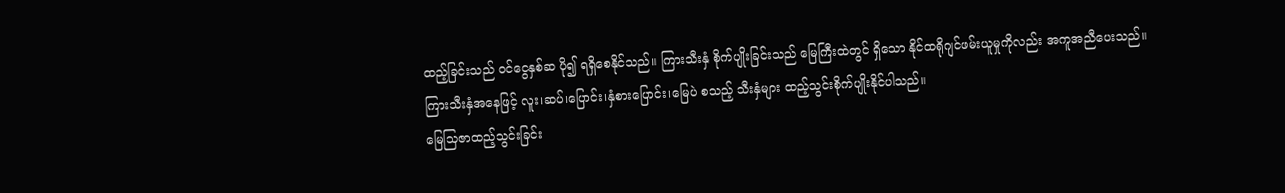ထည့်ခြင်းသည် ဝင်ငွေနှစ်ဆ ပို၍ ရရှိစေနိုင်သည်။ ကြားသီးနှံ စိုက်ပျိုးခြင်းသည် မြေကြီးထဲတွင် ရှိသော နိုင်ထရိုဂျင်ဖမ်းယူမှုကိုလည်း အကူအညီပေးသည်။ ကြားသီးနှံအနေဖြင့် လူး၊ဆပ်၊ပြောင်း၊နှံစားပြောင်း၊မြေပဲ စသည့် သီးနှံများ ထည့်သွင်းစိုက်ပျိုးနိုင်ပါသည်။
မြေသြဇာထည့်သွင်းခြင်း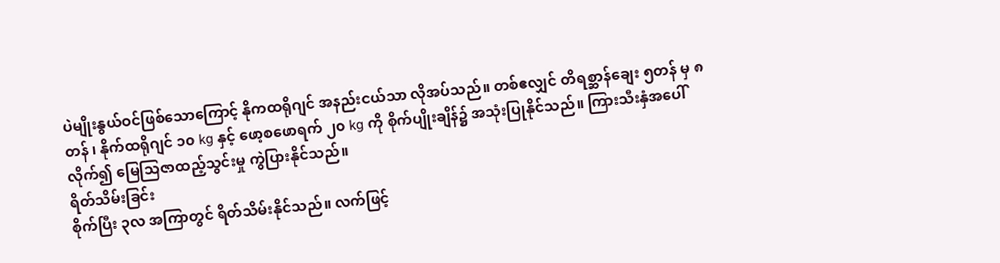ပဲမျိုးနွယ်ဝင်ဖြစ်သောကြောင့် နိုကထရိုဂျင် အနည်းငယ်သာ လိုအပ်သည်။ တစ်ဧလျှင် တိရစ္ဆာန်ချေး ၅တန် မှ ၈တန် ၊ နိုက်ထရိုဂျင် ၁၀ kg နှင့် ဖော့စဖောရက် ၂၀ kg ကို စိုက်ပျိုးချိန်၌ အသုံးပြုနိုင်သည်။ ကြားသီးနှံအပေါ်လိုက်၍ မြေသြဇာထည့်သွင်းမှု ကွဲပြားနိုင်သည်။
ရိတ်သိမ်းခြင်း
စိုက်ပြီး ၃လ အကြာတွင် ရိတ်သိမ်းနိုင်သည်။ လက်ဖြင့်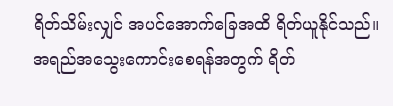ရိတ်သိမ်းလျှင် အပင်အောက်ခြေအထိ ရိတ်ယူနိုင်သည်။ အရည်အသွေးကောင်းစေရန်အတွက် ရိတ်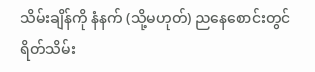သိမ်းချိန်ကို နံနက် (သို့မဟုတ်) ညနေစောင်းတွင် ရိတ်သိမ်း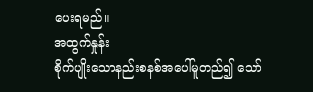ပေးရမည်။
အထွက်နှုန်း
စိုက်ပျိုးသောနည်းစနစ်အပေါ်မူတည်၍ သော်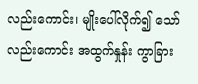လည်းကောင်း၊ မျိုးပေါ်လိုက်၍ သော်လည်းကောင်း အထွက်နှုန်း ကွာခြား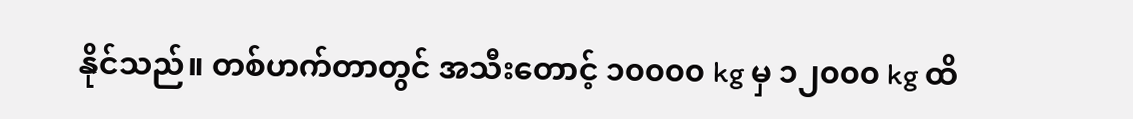နိုင်သည်။ တစ်ဟက်တာတွင် အသီးတောင့် ၁၀၀၀၀ kg မှ ၁၂၀၀၀ kg ထိ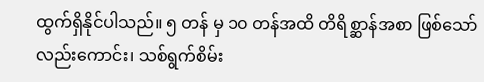ထွက်ရှိနိုင်ပါသည်။ ၅ တန် မှ ၁၀ တန်အထိ တိရိစ္ဆာန်အစာ ဖြစ်သော်လည်းကောင်း၊ သစ်ရွက်စိမ်း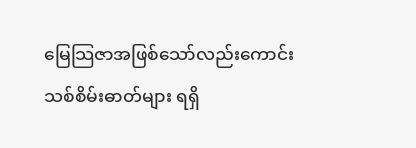မြေသြဇာအဖြစ်သော်လည်းကောင်း သစ်စိမ်းဓာတ်များ ရရှိ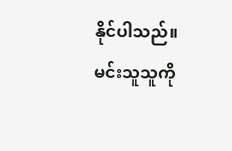နိုင်ပါသည်။
မင်းသူသူကို